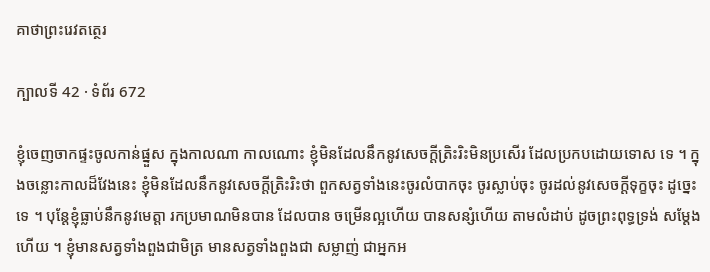គាថាព្រះរេវតត្ថេរ

ក្បាលទី 42 · ទំព័រ 672

ខ្ញុំចេញចាកផ្ទះចូលកាន់ផ្នួស ក្នុងកាលណា កាលណោះ ខ្ញុំមិនដែលនឹកនូវសេចក្តីត្រិះរិះមិនប្រសើរ ដែលប្រកបដោយទោស ទេ ។ ក្នុងចន្លោះកាលដ៏វែងនេះ ខ្ញុំមិនដែលនឹកនូវសេចក្តីត្រិះរិះថា ពួកសត្វទាំងនេះចូរលំបាកចុះ ចូរស្លាប់ចុះ ចូរដល់នូវសេចក្តីទុក្ខចុះ ដូច្នេះទេ ។ បុន្តែខ្ញុំធ្លាប់នឹកនូវមេត្តា រកប្រមាណមិនបាន ដែលបាន ចម្រើនល្អហើយ បានសន្សំហើយ តាមលំដាប់ ដូចព្រះពុទ្ធទ្រង់ សម្តែងហើយ ។ ខ្ញុំមានសត្វទាំងពួងជាមិត្រ មានសត្វទាំងពួងជា សម្លាញ់ ជាអ្នកអ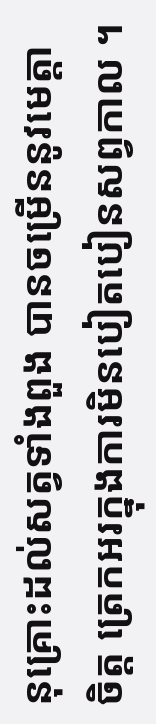នុគ្រោះដល់សត្វទាំងពួង បានចម្រើននូវមេត្តា ចិត្ត ត្រេកអរក្នុងការមិនបៀតបៀនសព្វកាល ។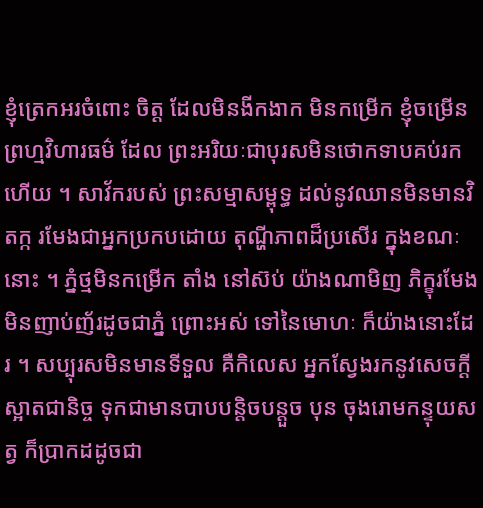ខ្ញុំត្រេកអរចំពោះ ចិត្ត ដែលមិនងីកងាក មិនកម្រើក ខ្ញុំចម្រើនព្រហ្មវិហារធម៌ ដែល ព្រះអរិយៈជាបុរសមិនថោកទាបគប់រកហើយ ។ សាវ័ករបស់ ព្រះសម្មាសម្ពុទ្ធ ដល់នូវឈានមិនមានវិតក្ក រមែងជាអ្នកប្រកបដោយ តុណ្ហីភាពដ៏ប្រសើរ ក្នុងខណៈនោះ ។ ភ្នំថ្មមិនកម្រើក តាំង នៅស៊ប់ យ៉ាងណាមិញ ភិក្ខុរមែងមិនញាប់ញ័រដូចជាភ្នំ ព្រោះអស់ ទៅនៃមោហៈ ក៏យ៉ាងនោះដែរ ។ សប្បុរសមិនមានទីទួល គឺកិលេស អ្នកស្វែងរកនូវសេចក្តីស្អាតជានិច្ច ទុកជាមានបាបបន្តិចបន្តួច បុន ចុងរោមកន្ទុយសត្វ ក៏ប្រាកដដូចជា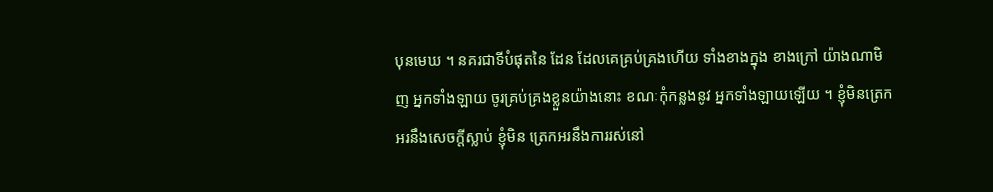បុនមេឃ ។ នគរជាទីបំផុតនៃ ដែន ដែលគេគ្រប់គ្រងហើយ ទាំងខាងក្នុង ខាងក្រៅ យ៉ាងណាមិញ អ្នកទាំងឡាយ ចូរគ្រប់គ្រងខ្លួនយ៉ាងនោះ ខណៈកុំកន្លងនូវ អ្នកទាំងឡាយឡើយ ។ ខ្ញុំមិនត្រេកអរនឹងសេចក្តីស្លាប់ ខ្ញុំមិន ត្រេកអរនឹងការរស់នៅ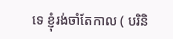ទេ ខ្ញុំរង់ចាំតែកាល ( បរិនិ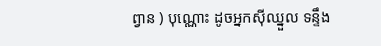ព្វាន ) បុណ្ណោះ ដូចអ្នកស៊ីឈ្នួល ទន្ទឹង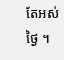តែអស់ថ្ងៃ ។